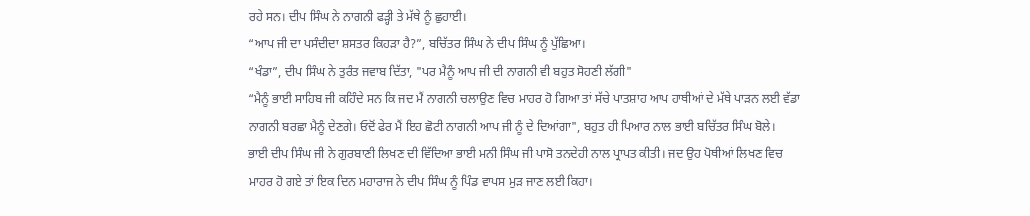ਰਹੇ ਸਨ। ਦੀਪ ਸਿੰਘ ਨੇ ਨਾਗਨੀ ਫੜ੍ਹੀ ਤੇ ਮੱਥੇ ਨੂੰ ਛੁਹਾਈ।
“ਆਪ ਜੀ ਦਾ ਪਸੰਦੀਦਾ ਸ਼ਸਤਰ ਕਿਹੜਾ ਹੈ?”, ਬਚਿੱਤਰ ਸਿੰਘ ਨੇ ਦੀਪ ਸਿੰਘ ਨੂੰ ਪੁੱਛਿਆ।
“ਖੰਡਾ”, ਦੀਪ ਸਿੰਘ ਨੇ ਤੁਰੰਤ ਜਵਾਬ ਦਿੱਤਾ, "ਪਰ ਮੈਨੂੰ ਆਪ ਜੀ ਦੀ ਨਾਗਨੀ ਵੀ ਬਹੁਤ ਸੋਹਣੀ ਲੱਗੀ"
“ਮੈਨੂੰ ਭਾਈ ਸਾਹਿਬ ਜੀ ਕਹਿੰਦੇ ਸਨ ਕਿ ਜਦ ਮੈਂ ਨਾਗਨੀ ਚਲਾਉਣ ਵਿਚ ਮਾਹਰ ਹੋ ਗਿਆ ਤਾਂ ਸੱਚੇ ਪਾਤਸ਼ਾਹ ਆਪ ਹਾਥੀਆਂ ਦੇ ਮੱਥੇ ਪਾੜਨ ਲਈ ਵੱਡਾ ਨਾਗਨੀ ਬਰਛਾ ਮੈਨੂੰ ਦੇਣਗੇ। ਓਦੋਂ ਫੇਰ ਮੈਂ ਇਹ ਛੋਟੀ ਨਾਗਨੀ ਆਪ ਜੀ ਨੂੰ ਦੇ ਦਿਆਂਗਾ", ਬਹੁਤ ਹੀ ਪਿਆਰ ਨਾਲ ਭਾਈ ਬਚਿੱਤਰ ਸਿੰਘ ਬੋਲੇ।
ਭਾਈ ਦੀਪ ਸਿੰਘ ਜੀ ਨੇ ਗੁਰਬਾਣੀ ਲਿਖਣ ਦੀ ਵਿੱਦਿਆ ਭਾਈ ਮਨੀ ਸਿੰਘ ਜੀ ਪਾਸੋ ਤਨਦੇਹੀ ਨਾਲ ਪ੍ਰਾਪਤ ਕੀਤੀ। ਜਦ ਉਹ ਪੋਥੀਆਂ ਲਿਖਣ ਵਿਚ ਮਾਹਰ ਹੋ ਗਏ ਤਾਂ ਇਕ ਦਿਨ ਮਹਾਰਾਜ ਨੇ ਦੀਪ ਸਿੰਘ ਨੂੰ ਪਿੰਡ ਵਾਪਸ ਮੁੜ ਜਾਣ ਲਈ ਕਿਹਾ।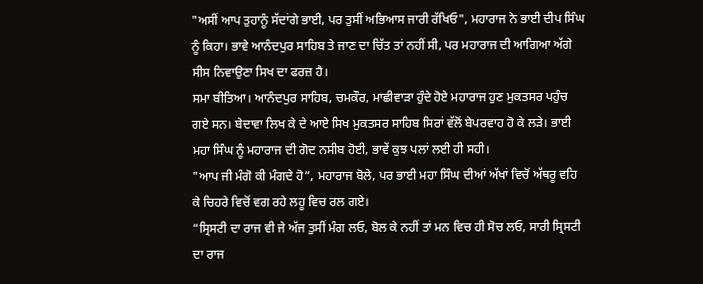"ਅਸੀਂ ਆਪ ਤੁਹਾਨੂੰ ਸੱਦਾਂਗੇ ਭਾਈ, ਪਰ ਤੁਸੀਂ ਅਭਿਆਸ ਜਾਰੀ ਰੱਖਿਓ", ਮਹਾਰਾਜ ਨੇ ਭਾਈ ਦੀਪ ਸਿੰਘ ਨੂੰ ਕਿਹਾ। ਭਾਵੇ ਆਨੰਦਪੁਰ ਸਾਹਿਬ ਤੇ ਜਾਣ ਦਾ ਚਿੱਤ ਤਾਂ ਨਹੀਂ ਸੀ, ਪਰ ਮਹਾਰਾਜ ਦੀ ਆਗਿਆ ਅੱਗੇ ਸੀਸ ਨਿਵਾਉਣਾ ਸਿਖ ਦਾ ਫਰਜ਼ ਹੈ।
ਸਮਾ ਬੀਤਿਆ। ਆਨੰਦਪੁਰ ਸਾਹਿਬ, ਚਮਕੌਰ, ਮਾਛੀਵਾੜਾ ਹੁੰਦੇ ਹੋਏ ਮਹਾਰਾਜ ਹੁਣ ਮੁਕਤਸਰ ਪਹੁੰਚ ਗਏ ਸਨ। ਬੇਦਾਵਾ ਲਿਖ ਕੇ ਦੇ ਆਏ ਸਿਖ ਮੁਕਤਸਰ ਸਾਹਿਬ ਸਿਰਾਂ ਵੱਲੋਂ ਬੇਪਰਵਾਹ ਹੋ ਕੇ ਲੜੇ। ਭਾਈ ਮਹਾ ਸਿੰਘ ਨੂੰ ਮਹਾਰਾਜ ਦੀ ਗੋਦ ਨਸੀਬ ਹੋਈ, ਭਾਵੇਂ ਕੁਝ ਪਲਾਂ ਲਈ ਹੀ ਸਹੀ।
"ਆਪ ਜੀ ਮੰਗੋ ਕੀ ਮੰਗਦੇ ਹੋ”, ਮਹਾਰਾਜ ਬੋਲੇ, ਪਰ ਭਾਈ ਮਹਾ ਸਿੰਘ ਦੀਆਂ ਅੱਖਾਂ ਵਿਚੋਂ ਅੱਥਰੂ ਵਹਿ ਕੇ ਚਿਹਰੇ ਵਿਚੋਂ ਵਗ ਰਹੇ ਲਹੂ ਵਿਚ ਰਲ ਗਏ।
“ਸ੍ਰਿਸਟੀ ਦਾ ਰਾਜ ਵੀ ਜੇ ਅੱਜ ਤੁਸੀਂ ਮੰਗ ਲਓ, ਬੋਲ ਕੇ ਨਹੀਂ ਤਾਂ ਮਨ ਵਿਚ ਹੀ ਸੋਚ ਲਓ, ਸਾਰੀ ਸ੍ਰਿਸਟੀ ਦਾ ਰਾਜ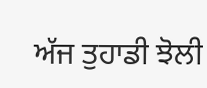ਅੱਜ ਤੁਹਾਡੀ ਝੋਲੀ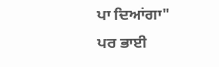ਪਾ ਦਿਆਂਗਾ"
ਪਰ ਭਾਈ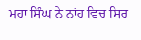ਮਹਾ ਸਿੰਘ ਨੇ ਨਾਂਹ ਵਿਚ ਸਿਰ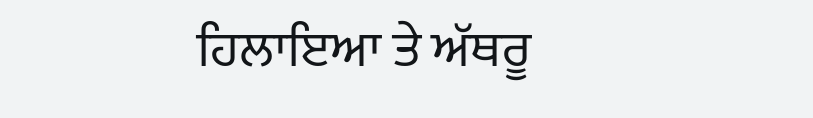ਹਿਲਾਇਆ ਤੇ ਅੱਥਰੂ